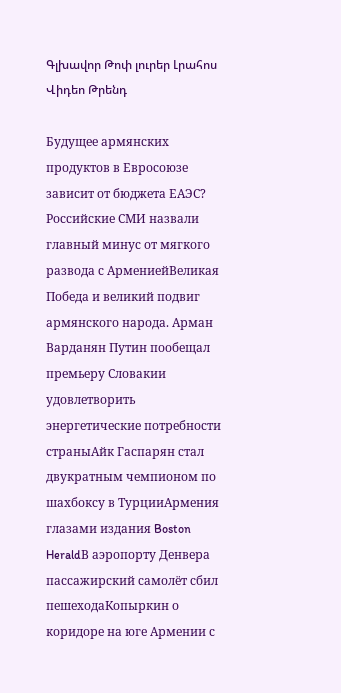Գլխավոր Թոփ լուրեր Լրահոս Վիդեո Թրենդ

Будущее армянских продуктов в Евросоюзе зависит от бюджета ЕАЭС? Российские СМИ назвали главный минус от мягкого развода с АрмениейВеликая Победа и великий подвиг армянского народа. Арман Варданян Путин пообещал премьеру Словакии удовлетворить энергетические потребности страныАйк Гаспарян стал двукратным чемпионом по шахбоксу в ТурцииАрмения глазами издания Boston HeraldВ аэропорту Денвера пассажирский самолёт сбил пешеходаКопыркин о коридоре на юге Армении с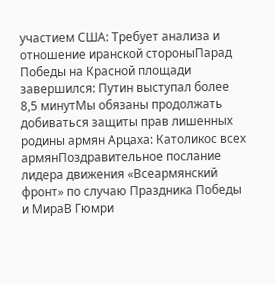участием США: Требует анализа и отношение иранской стороныПарад Победы на Красной площади завершился: Путин выступал более 8,5 минутМы обязаны продолжать добиваться защиты прав лишенных родины армян Арцаха: Католикос всех армянПоздравительное послание лидера движения «Всеармянский фронт» по случаю Праздника Победы и МираВ Гюмри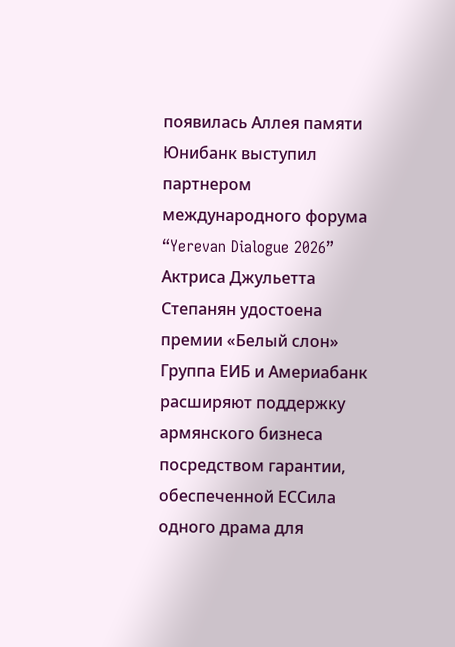появилась Аллея памяти Юнибанк выступил партнером международного форума “Yerevan Dialogue 2026” Актриса Джульетта Степанян удостоена премии «Белый слон» Группа ЕИБ и Америабанк расширяют поддержку армянского бизнеса посредством гарантии, обеспеченной ЕССила одного драма для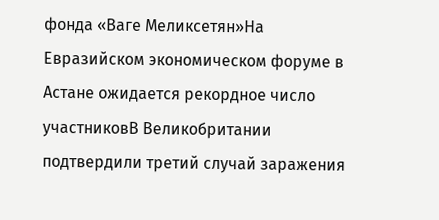фонда «Ваге Меликсетян»На Евразийском экономическом форуме в Астане ожидается рекордное число участниковВ Великобритании подтвердили третий случай заражения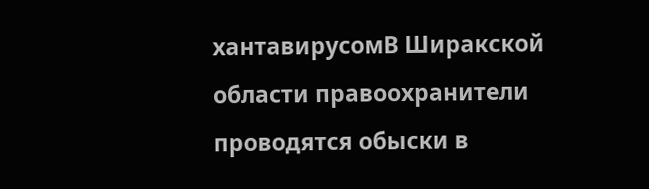хантавирусомВ Ширакской области правоохранители проводятся обыски в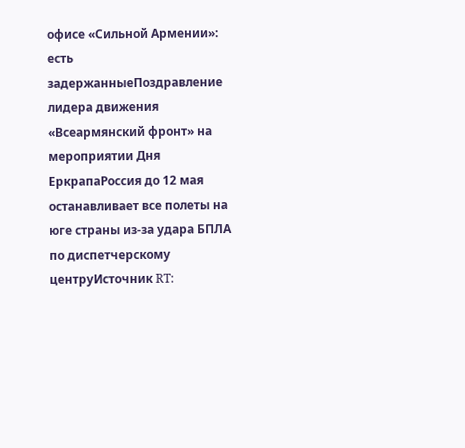офисе «Сильной Армении»: есть задержанныеПоздравление лидера движения «Всеармянский фронт» на мероприятии Дня ЕркрапаРоссия до 12 мая останавливает все полеты на юге страны из-за удара БПЛА по диспетчерскому центруИсточник RT: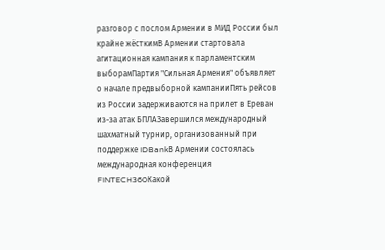разговор с послом Армении в МИД России был крайне жёсткимВ Армении стартовала агитационная кампания к парламентским выборамПартия "Сильная Армения" объявляет о начале предвыборной кампанииПять рейсов из России задерживаются на прилет в Ереван из-за атак БПЛАЗавершился международный шахматный турнир, организованный при поддержке IDBankВ Армении состоялась международная конференция FINTECH360Какой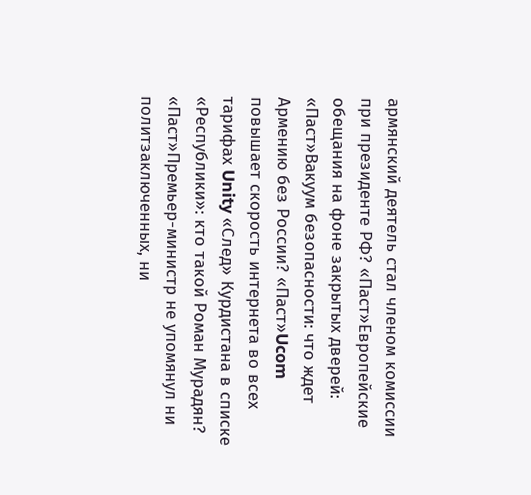армянский деятель стал членом комиссии при президенте РФ? «Паст»Европейские обещания на фоне закрытых дверей: «Паст»Вакуум безопасности: что ждет Армению без России? «Паст»Ucom повышает скорость интернета во всех тарифах Unity «След» Курдистана в списке «Республики»: кто такой Роман Мурадян? «Паст»Премьер-министр не упомянул ни политзаключенных, ни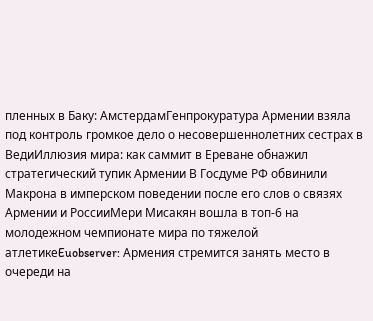пленных в Баку: АмстердамГенпрокуратура Армении взяла под контроль громкое дело о несовершеннолетних сестрах в ВедиИллюзия мира: как саммит в Ереване обнажил стратегический тупик Армении В Госдуме РФ обвинили Макрона в имперском поведении после его слов о связях Армении и РоссииМери Мисакян вошла в топ-6 на молодежном чемпионате мира по тяжелой атлетикеEuobserver: Армения стремится занять место в очереди на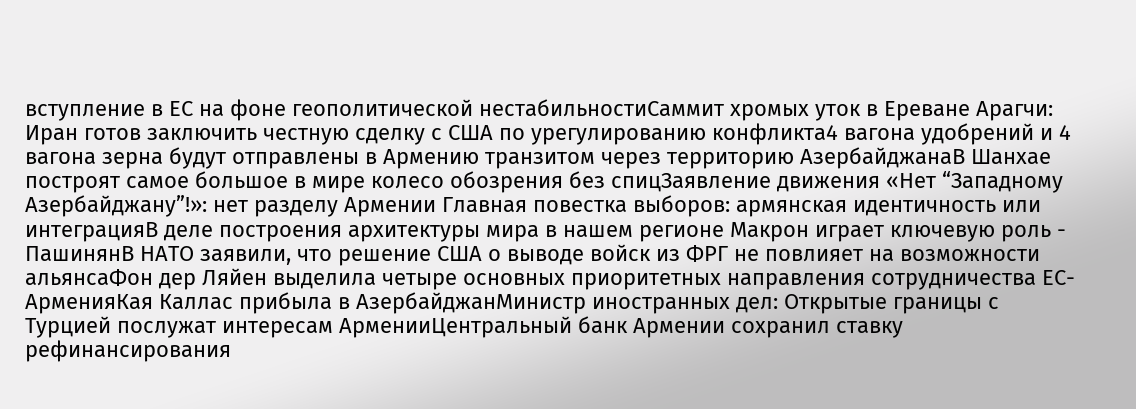вступление в ЕС на фоне геополитической нестабильностиСаммит хромых уток в Ереване Арагчи: Иран готов заключить честную сделку с США по урегулированию конфликта4 вагона удобрений и 4 вагона зерна будут отправлены в Армению транзитом через территорию АзербайджанаВ Шанхае построят самое большое в мире колесо обозрения без спицЗаявление движения «Нет “Западному Азербайджану”!»: нет разделу Армении Главная повестка выборов: армянская идентичность или интеграцияВ деле построения архитектуры мира в нашем регионе Макрон играет ключевую роль - ПашинянВ НАТО заявили, что решение США о выводе войск из ФРГ не повлияет на возможности альянсаФон дер Ляйен выделила четыре основных приоритетных направления сотрудничества ЕС-АрменияКая Каллас прибыла в АзербайджанМинистр иностранных дел: Открытые границы с Турцией послужат интересам АрменииЦентральный банк Армении сохранил ставку рефинансирования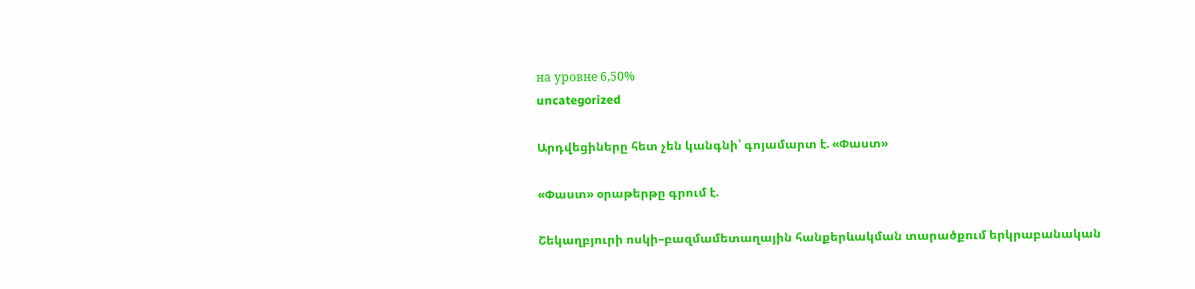на уровне 6,50%
uncategorized

Արդվեցիները հետ չեն կանգնի՝ գոյամարտ է. «Փաստ»

«Փաստ» օրաթերթը գրում է.

Շեկաղբյուրի ոսկի–բազմամետաղային հանքերևակման տարածքում երկրաբանական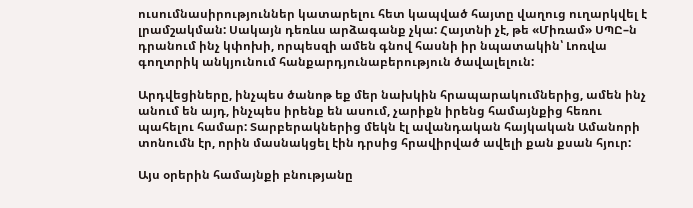ուսումնասիրություններ կատարելու հետ կապված հայտը վաղուց ուղարկվել է լրամշակման: Սակայն դեռևս արձագանք չկա: Հայտնի չէ, թե «Միռամ» ՍՊԸ–ն դրանում ինչ կփոխի, որպեսզի ամեն գնով հասնի իր նպատակին՝ Լոռվա գողտրիկ անկյունում հանքարդյունաբերություն ծավալելուն:

Արդվեցիները, ինչպես ծանոթ եք մեր նախկին հրապարակումներից, ամեն ինչ անում են այդ, ինչպես իրենք են ասում, չարիքն իրենց համայնքից հեռու պահելու համար: Տարբերակներից մեկն էլ ավանդական հայկական Ամանորի տոնումն էր, որին մասնակցել էին դրսից հրավիրված ավելի քան քսան հյուր:

Այս օրերին համայնքի բնությանը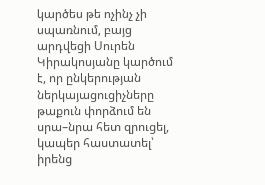կարծես թե ոչինչ չի սպառնում, բայց արդվեցի Սուրեն Կիրակոսյանը կարծում է, որ ընկերության ներկայացուցիչները թաքուն փորձում են սրա–նրա հետ զրուցել, կապեր հաստատել՝ իրենց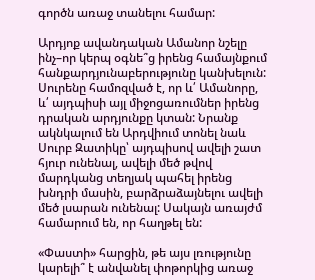գործն առաջ տանելու համար:

Արդյոք ավանդական Ամանոր նշելը ինչ–որ կերպ օգնե՞ց իրենց համայնքում հանքարդյունաբերությունը կանխելուն: Սուրենը համոզված է, որ և՛ Ամանորը, և՛ այդպիսի այլ միջոցառումներ իրենց դրական արդյունքը կտան: Նրանք ակնկալում են Արդվիում տոնել նաև Սուրբ Զատիկը՝ այդպիսով ավելի շատ հյուր ունենալ, ավելի մեծ թվով մարդկանց տեղյակ պահել իրենց խնդրի մասին, բարձրաձայնելու ավելի մեծ լսարան ունենալ: Սակայն առայժմ համարում են, որ հաղթել են:

«Փաստի» հարցին, թե այս լռությունը կարելի՞ է անվանել փոթորկից առաջ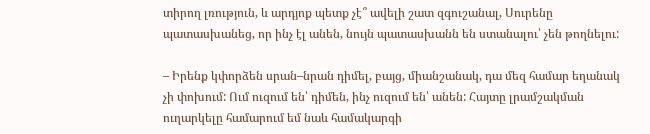տիրող լռություն, և արդյոք պետք չէ՞ ավելի շատ զգուշանալ, Սուրենը պատասխանեց, որ ինչ էլ անեն, նույն պատասխանն են ստանալու՝ չեն թողնելու:

– Իրենք կփորձեն սրան–նրան դիմել, բայց, միանշանակ, դա մեզ համար եղանակ չի փոխում: Ում ուզում են՝ դիմեն, ինչ ուզում են՝ անեն: Հայտը լրամշակման ուղարկելը համարում եմ նաև համակարգի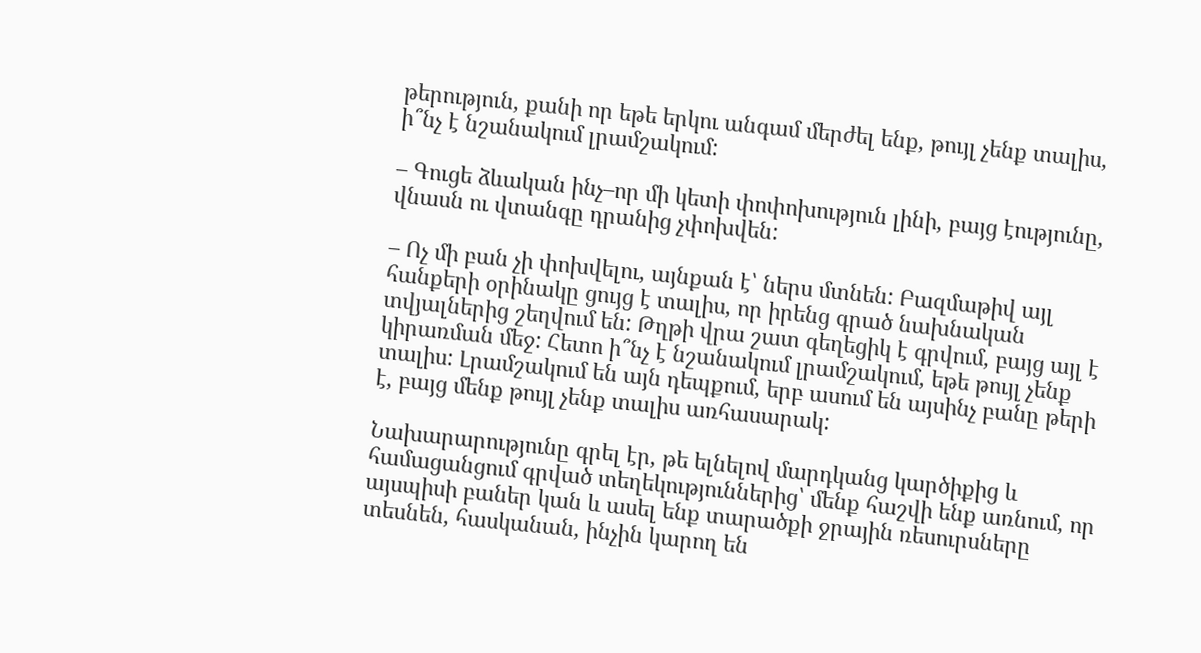թերություն, քանի որ եթե երկու անգամ մերժել ենք, թույլ չենք տալիս, ի՞նչ է նշանակում լրամշակում:

– Գուցե ձևական ինչ–որ մի կետի փոփոխություն լինի, բայց էությունը, վնասն ու վտանգը դրանից չփոխվեն:

– Ոչ մի բան չի փոխվելու, այնքան է՝ ներս մտնեն: Բազմաթիվ այլ հանքերի օրինակը ցույց է տալիս, որ իրենց գրած նախնական տվյալներից շեղվում են: Թղթի վրա շատ գեղեցիկ է գրվում, բայց այլ է կիրառման մեջ: Հետո ի՞նչ է նշանակում լրամշակում, եթե թույլ չենք տալիս: Լրամշակում են այն դեպքում, երբ ասում են այսինչ բանը թերի է, բայց մենք թույլ չենք տալիս առհասարակ:

Նախարարությունը գրել էր, թե ելնելով մարդկանց կարծիքից և համացանցում գրված տեղեկություններից՝ մենք հաշվի ենք առնում, որ այսպիսի բաներ կան և ասել ենք տարածքի ջրային ռեսուրսները տեսնեն, հասկանան, ինչին կարող են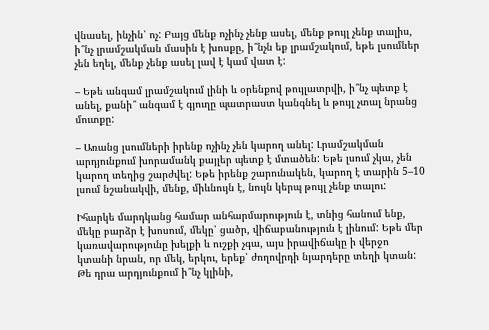վնասել, ինչին՝ ոչ: Բայց մենք ոչինչ չենք ասել, մենք թույլ չենք տալիս, ի՞նչ լրամշակման մասին է խոսքը, ի՞նչն եք լրամշակում, եթե լսումներ չեն եղել, մենք չենք ասել լավ է կամ վատ է:

– Եթե անգամ լրամշակում լինի և օրենքով թույլատրվի, ի՞նչ պետք է անել, քանի՞ անգամ է գյուղը պատրաստ կանգնել և թույլ չտալ նրանց մուտքը:

– Առանց լսումների իրենք ոչինչ չեն կարող անել: Լրամշակման արդյունքում խորամանկ քայլեր պետք է մտածեն: Եթե լսում չկա, չեն կարող տեղից շարժվել: Եթե իրենք շարունակեն, կարող է տարին 5–10 լսում նշանակվի, մենք, միևնույն է, նույն կերպ թույլ չենք տալու:

Իհարկե մարդկանց համար անհարմարություն է, տնից հանում ենք, մեկը բարձր է խոսում, մեկը՝ ցածր, վիճաբանություն է լինում: Եթե մեր կառավարությունը խելքի և ուշքի չգա, այս իրավիճակը ի վերջո կտանի նրան, որ մեկ, երկու, երեք՝ ժողովրդի նյարդերը տեղի կտան: Թե դրա արդյունքում ի՞նչ կլինի,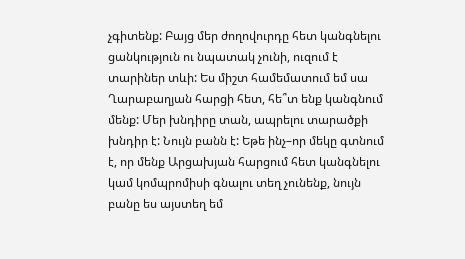չգիտենք: Բայց մեր ժողովուրդը հետ կանգնելու ցանկություն ու նպատակ չունի, ուզում է տարիներ տևի: Ես միշտ համեմատում եմ սա Ղարաբաղյան հարցի հետ, հե՞տ ենք կանգնում մենք: Մեր խնդիրը տան, ապրելու տարածքի խնդիր է: Նույն բանն է: Եթե ինչ–որ մեկը գտնում է, որ մենք Արցախյան հարցում հետ կանգնելու կամ կոմպրոմիսի գնալու տեղ չունենք, նույն բանը ես այստեղ եմ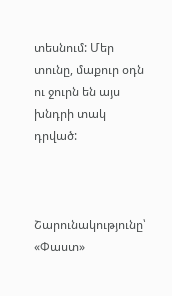տեսնում: Մեր տունը, մաքուր օդն ու ջուրն են այս խնդրի տակ դրված:



Շարունակությունը՝ «Փաստ»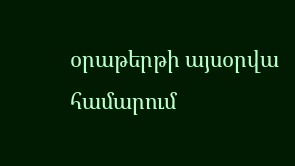օրաթերթի այսօրվա համարում